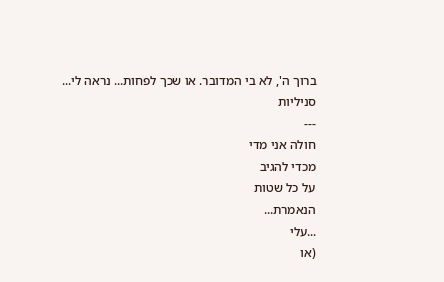ברוך ה', לא בי המדובר. או שכך לפחות... נראה לי...
סניליות
---
חולה אני מדי
מכדי להגיב
על כל שטות
הנאמרת...
...עלי
(או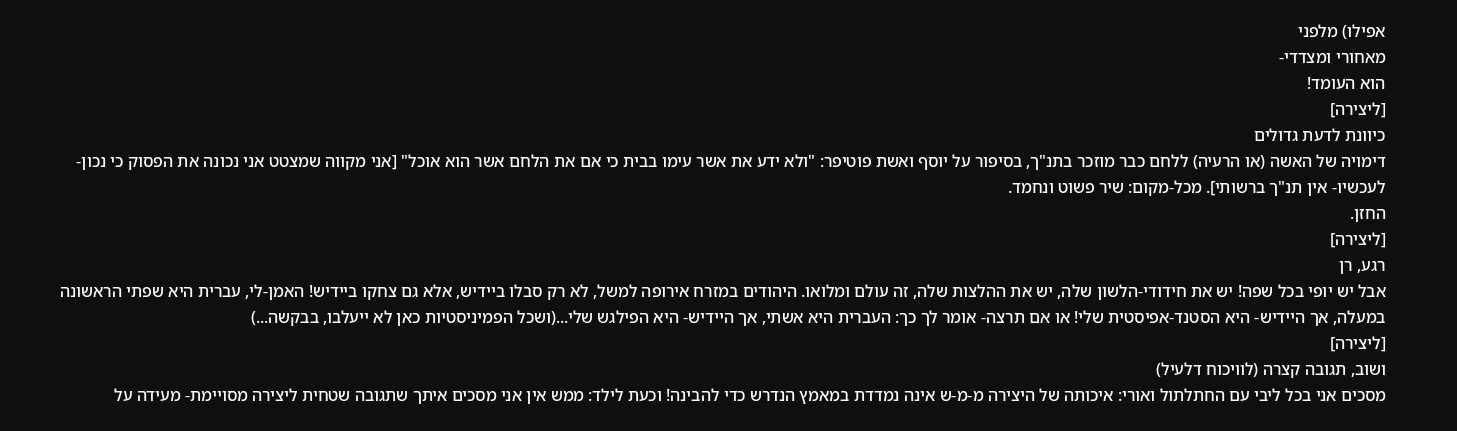אפילו) מלפני
מאחורי ומצדדי-
הוא העומד!
[ליצירה]
כיוונת לדעת גדולים
דימויה של האשה (או הרעיה) ללחם כבר מוזכר בתנ"ך, בסיפור על יוסף ואשת פוטיפר: "ולא ידע את אשר עימו בבית כי אם את הלחם אשר הוא אוכל" [אני מקווה שמצטט אני נכונה את הפסוק כי נכון-לעכשיו- אין תנ"ך ברשותי]. מכל-מקום: שיר פשוט ונחמד.
החזן.
[ליצירה]
רגע, רן
אבל יש יופי בכל שפה! יש את חידודי-הלשון שלה, יש את ההלצות שלה, זה עולם ומלואו. היהודים במזרח אירופה למשל, לא רק סבלו ביידיש, אלא גם צחקו ביידיש! האמן-לי, עברית היא שפתי הראשונה במעלה, אך היידיש- היא הסטנד-אפיסטית שלי! או אם תרצה- אומר לך כך: העברית היא אשתי, אך היידיש- היא הפילגש שלי...(ושכל הפמיניסטיות כאן לא ייעלבו, בבקשה...)
[ליצירה]
ושוב, תגובה קצרה (לוויכוח דלעיל)
מסכים אני בכל ליבי עם החתלתול ואורי: איכותה של היצירה מ-מ-ש אינה נמדדת במאמץ הנדרש כדי להבינה! וכעת לילד: ממש אין אני מסכים איתך שתגובה שטחית ליצירה מסויימת- מעידה על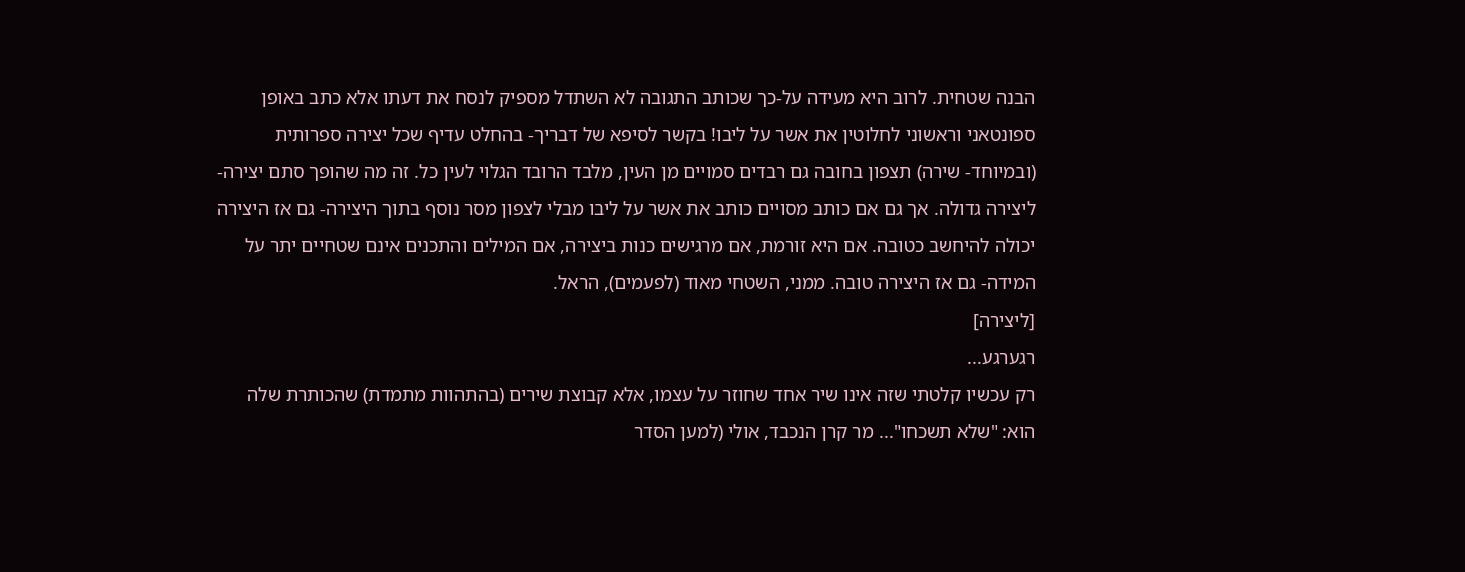הבנה שטחית. לרוב היא מעידה על-כך שכותב התגובה לא השתדל מספיק לנסח את דעתו אלא כתב באופן ספונטאני וראשוני לחלוטין את אשר על ליבו! בקשר לסיפא של דבריך- בהחלט עדיף שכל יצירה ספרותית (ובמיוחד- שירה) תצפון בחובה גם רבדים סמויים מן העין, מלבד הרובד הגלוי לעין כל. זה מה שהופך סתם יצירה- ליצירה גדולה. אך גם אם כותב מסויים כותב את אשר על ליבו מבלי לצפון מסר נוסף בתוך היצירה- גם אז היצירה יכולה להיחשב כטובה. אם היא זורמת, אם מרגישים כנות ביצירה, אם המילים והתכנים אינם שטחיים יתר על המידה- גם אז היצירה טובה. ממני, השטחי מאוד (לפעמים), הראל.
[ליצירה]
רגערגע...
רק עכשיו קלטתי שזה אינו שיר אחד שחוזר על עצמו, אלא קבוצת שירים (בהתהוות מתמדת) שהכותרת שלה הוא: "שלא תשכחו"... מר קרן הנכבד, אולי (למען הסדר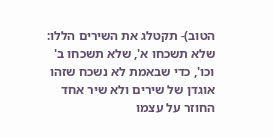הטוב)- תקטלג את השירים הללו: שלא תשכחו א', שלא תשכחו ב' וכו', כדי שבאמת לא נשכח שזהו אוגדן של שירים ולא שיר אחד החוזר על עצמו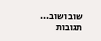שוב ושוב...
תגובות